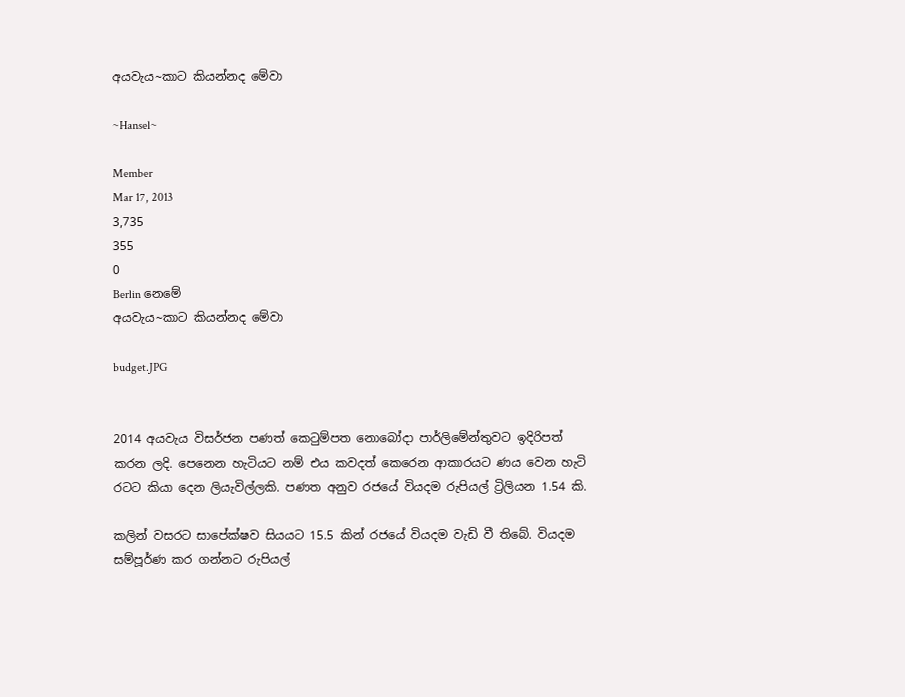අයවැය~කාට කියන්නද මේවා

~Hansel~

Member
Mar 17, 2013
3,735
355
0
Berlin නෙමේ
අයවැය~කාට කියන්නද මේවා

budget.JPG


2014 අයවැය විසර්ජන පණත් කෙටුම්පත නොබෝදා පාර්ලිමේන්තුවට ඉදිරිපත් කරන ලදි. පෙනෙන හැටියට නම් එය කවදත් කෙරෙන ආකාරයට ණය වෙන හැටි රටට කියා දෙන ලියැවිල්ලකි. පණත අනුව රජයේ වියදම රුපියල් ට්‍රිලියන 1.54 කි.

කලින් වසරට සාපේක්ෂව සියයට 15.5 කින් රජයේ වියදම වැඩි වී තිබේ. වියදම සම්පූර්ණ කර ගන්නට රුපියල්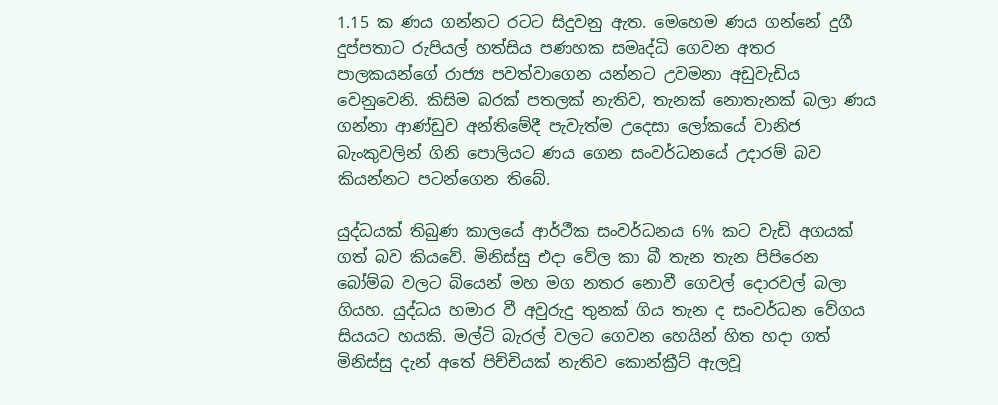1.15 ක ණය ගන්නට රටට සිදුවනු ඇත. මෙහෙම ණය ගන්නේ දුගී දුප්පතාට රුපියල් හත්සිය පණහක සමෘද්ධි ගෙවන අතර පාලකයන්ගේ රාජ්‍ය පවත්වාගෙන යන්නට උවමනා අඩුවැඩිය වෙනුවෙනි. කිසිම බරක් පතලක් නැතිව, තැනක් නොතැනක් බලා ණය ගන්නා ආණ්ඩුව අන්තිමේදී පැවැත්ම උදෙසා ලෝකයේ වානිජ බැංකුවලින් ගිනි පොලියට ණය ගෙන සංවර්ධනයේ උදාරම් බව කියන්නට පටන්ගෙන තිබේ.

යුද්ධයක් තිබුණ කාලයේ ආර්ථීක සංවර්ධනය 6% කට වැඩි අගයක් ගත් බව කියවේ. මිනිස්සු එදා වේල කා බී තැන තැන පිපිරෙන බෝම්බ වලට බියෙන් මහ මග නතර නොවී ගෙවල් දොරවල් බලා ගියහ. යුද්ධය හමාර වී අවුරුදු තුනක් ගිය තැන ද සංවර්ධන වේගය සියයට හයකි. මල්ටි බැරල් වලට ගෙවන හෙයින් හිත හදා ගත් මිනිස්සු දැන් අතේ පිච්චියක් නැතිව කොන්ක්‍රීට් ඇලවූ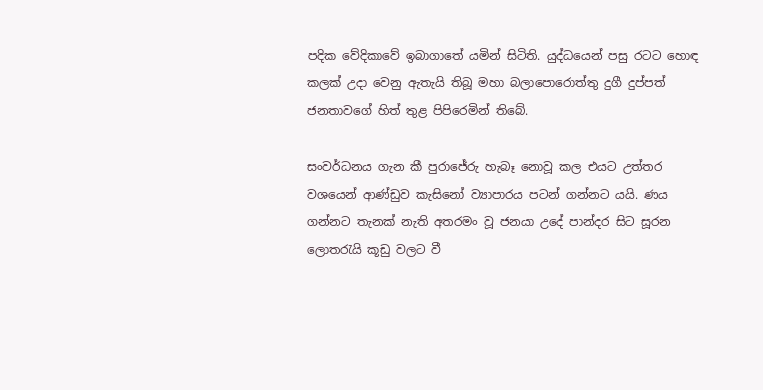පදික වේදිකාවේ ඉබාගාතේ යමින් සිටිති. යුද්ධයෙන් පසු රටට හොඳ කලක් උදා වෙනු ඇතැයි තිබූ මහා බලාපොරොත්තු දුගී දුප්පත් ජනතාවගේ හිත් තුළ පිපිරෙමින් තිබේ.

සංවර්ධනය ගැන කී පුරාජේරු හැබෑ නොවූ කල එයට උත්තර වශයෙන් ආණ්ඩුව කැසිනෝ ව්‍යාපාරය පටන් ගන්නට යයි. ණය ගන්නට තැනක් නැති අතරමං වූ ජනයා උදේ පාන්දර සිට සූරන ලොතරැයි කූඩු වලට වී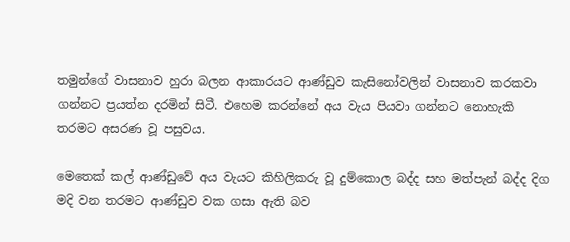තමුන්ගේ වාසනාව හුරා බලන ආකාරයට ආණ්ඩුව කැසිනෝවලින් වාසනාව කරකවා ගන්නට ප්‍රයත්න දරමින් සිටී. එහෙම කරන්නේ අය වැය පියවා ගන්නට නොහැකි තරමට අසරණ වූ පසුවය.

මෙතෙක් කල් ආණ්ඩුවේ අය වැයට කිහිලිකරු වූ දුම්කොල බද්ද සහ මත්පැන් බද්ද දිග මදි වන තරමට ආණ්ඩුව වක ගසා ඇති බව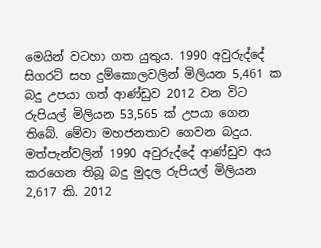මෙයින් වටහා ගත යුතුය. 1990 අවුරුද්දේ සිගරට් සහ දුම්කොලවලින් මිලියන 5,461 ක බදු උපයා ගත් ආණ්ඩුව 2012 වන විට රුපියල් මිලියන 53,565 ක් උපයා ගෙන තිබේ. මේවා මහජනතාව ගෙවන බදුය. මත්පැන්වලින් 1990 අවුරුද්දේ ආණ්ඩුව අය කරගෙන තිබූ බදු මුදල රුපියල් මිලියන 2,617 කි. 2012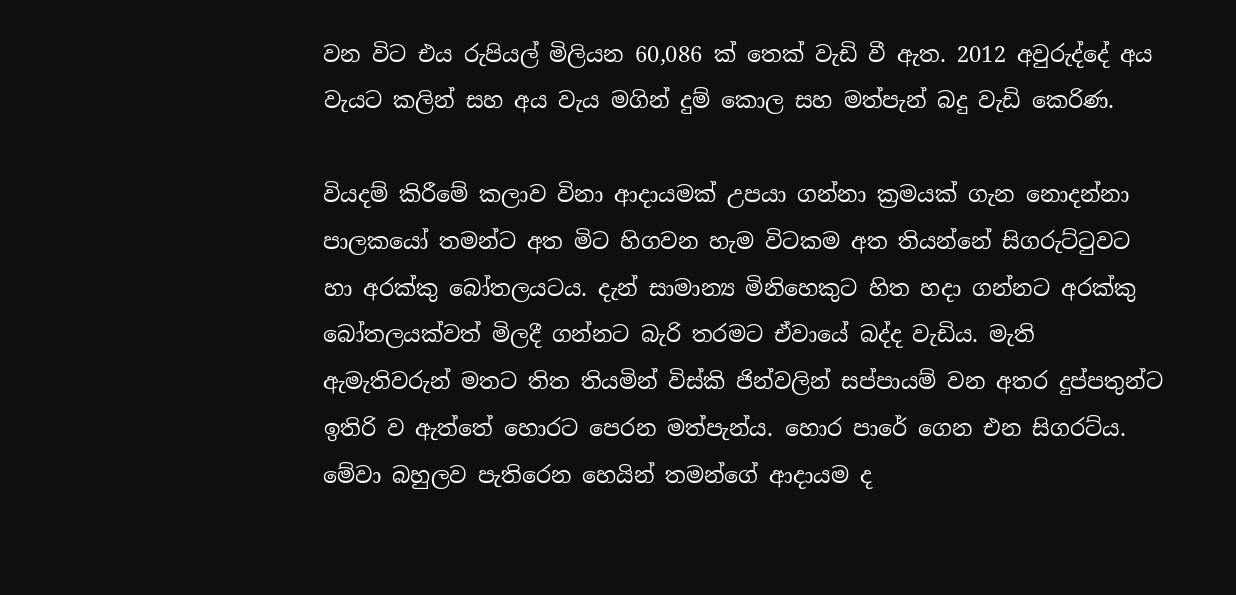වන විට එය රුපියල් මිලියන 60,086 ක් තෙක් වැඩි වී ඇත. 2012 අවුරුද්දේ අය වැයට කලින් සහ අය වැය මගින් දුම් කොල සහ මත්පැන් බදු වැඩි කෙරිණ.

වියදම් කිරීමේ කලාව විනා ආදායමක් උපයා ගන්නා ක්‍රමයක් ගැන නොදන්නා පාලකයෝ තමන්ට අත මිට හිගවන හැම විටකම අත තියන්නේ සිගරුට්ටුවට හා අරක්කු බෝතලයටය. දැන් සාමාන්‍ය මිනිහෙකුට හිත හදා ගන්නට අරක්කු බෝතලයක්වත් මිලදී ගන්නට බැරි තරමට ඒවායේ බද්ද වැඩිය. මැති ඇමැතිවරුන් මතට තිත තියමින් විස්කි ජින්වලින් සප්පායම් වන අතර දුප්පතුන්ට ඉතිරි ව ඇත්තේ හොරට පෙරන මත්පැන්ය. හොර පාරේ ගෙන එන සිගරට්ය. මේවා බහුලව පැතිරෙන හෙයින් තමන්ගේ ආදායම ද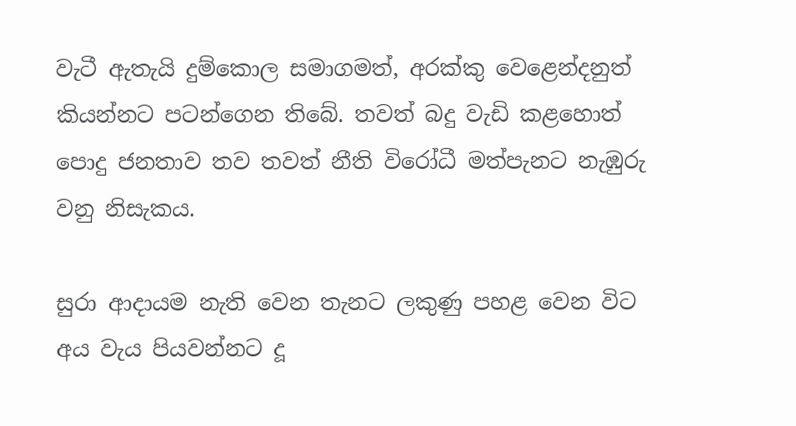වැටී ඇතැයි දුම්කොල සමාගමත්, අරක්කු වෙළෙන්දනුත් කියන්නට පටන්ගෙන තිබේ. තවත් බදු වැඩි කළහොත් පොදු ජනතාව තව තවත් නීති විරෝධී මත්පැනට නැඹුරු වනු නිසැකය.

සුරා ආදායම නැති වෙන තැනට ලකුණු පහළ වෙන විට අය වැය පියවන්නට දූ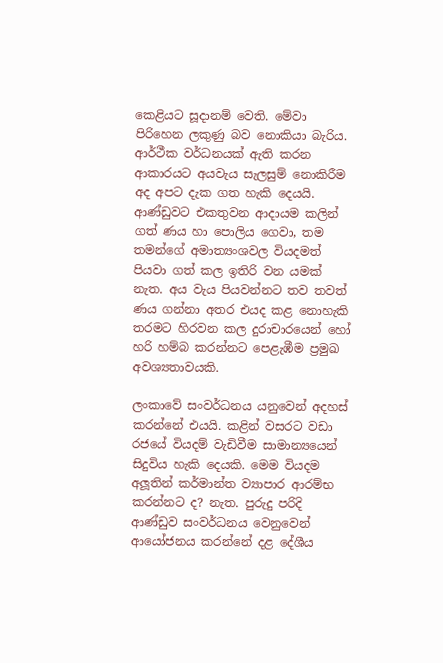කෙළියට සූදානම් වෙති. මේවා පිරිහෙන ලකුණු බව නොකියා බැරිය. ආර්ථීක වර්ධනයක් ඇති කරන ආකාරයට අයවැය සැලසුම් නොකිරීම අද අපට දැක ගත හැකි දෙයයි. ආණ්ඩුවට එකතුවන ආදායම කලින් ගත් ණය හා පොලිය ගෙවා, තම තමන්ගේ අමාත්‍යංශවල වියදමත් පියවා ගත් කල ඉතිරි වන යමක් නැත. අය වැය පියවන්නට තව තවත් ණය ගන්නා අතර එයද කළ නොහැකි තරමට හිරවන කල දුරාචාරයෙන් හෝ හරි හම්බ කරන්නට පෙළැඹීම ප්‍රමුඛ අවශ්‍යතාවයකි.

ලංකාවේ සංවර්ධනය යනුවෙන් අදහස් කරන්නේ එයයි. කළින් වසරට වඩා රජයේ වියදම් වැඩිවීම සාමාන්‍යයෙන් සිදුවිය හැකි දෙයකි. මෙම වියදම අලූතින් කර්මාන්ත ව්‍යාපාර ආරම්භ කරන්නට ද? නැත. පුරුදු පරිදි ආණ්ඩුව සංවර්ධනය වෙනුවෙන් ආයෝජනය කරන්නේ දළ දේශීය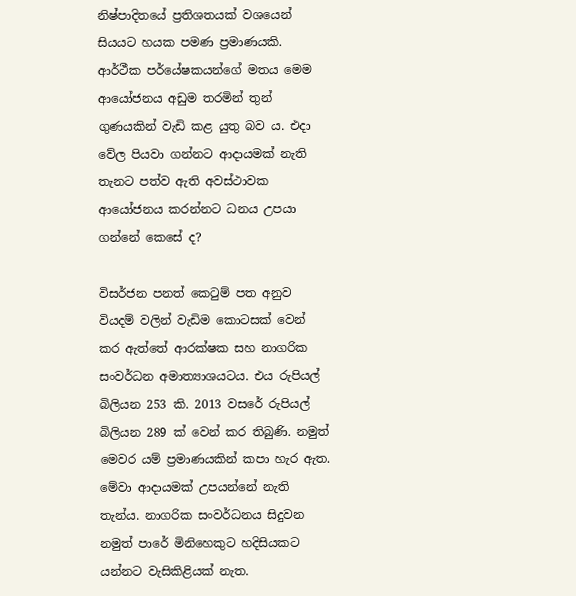නිෂ්පාදිතයේ ප්‍රතිශතයක් වශයෙන් සියයට හයක පමණ ප්‍රමාණයකි. ආර්ථීක පර්යේෂකයන්ගේ මතය මෙම ආයෝජනය අඩුම තරමින් තුන් ගුණයකින් වැඩි කළ යුතු බව ය. එදා වේල පියවා ගන්නට ආදායමක් නැති තැනට පත්ව ඇති අවස්ථාවක ආයෝජනය කරන්නට ධනය උපයා ගන්නේ කෙසේ ද?

විසර්ජන පනත් කෙටුම් පත අනුව වියදම් වලින් වැඩිම කොටසක් වෙන් කර ඇත්තේ ආරක්ෂක සහ නාගරික සංවර්ධන අමාත්‍යාශයටය. එය රුපියල් බිලියන 253 කි. 2013 වසරේ රුපියල් බිලියන 289 ක් වෙන් කර තිබුණි. නමුත් මෙවර යම් ප්‍රමාණයකින් කපා හැර ඇත. මේවා ආදායමක් උපයන්නේ නැති තැන්ය. නාගරික සංවර්ධනය සිදුවන නමුත් පාරේ මිනිහෙකුට හදිසියකට යන්නට වැසිකිළියක් නැත.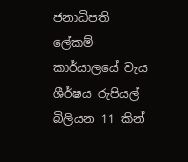ජනාධිපති ලේකම් කාර්යාලයේ වැය ශීර්ෂය රුපියල් බිලියන 11 කින්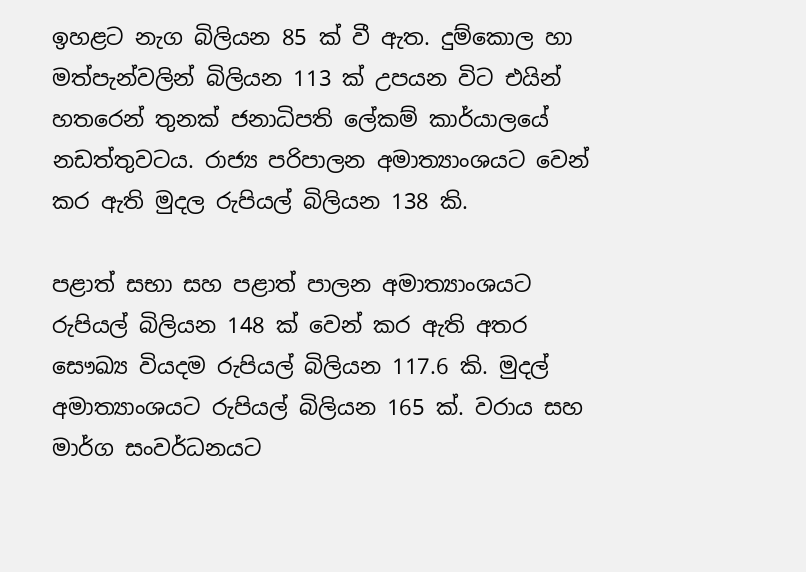ඉහළට නැග බිලියන 85 ක් වී ඇත. දුම්කොල හා මත්පැන්වලින් බිලියන 113 ක් උපයන විට එයින් හතරෙන් තුනක් ජනාධිපති ලේකම් කාර්යාලයේ නඩත්තුවටය. රාජ්‍ය පරිපාලන අමාත්‍යාංශයට වෙන් කර ඇති මුදල රුපියල් බිලියන 138 කි.

පළාත් සභා සහ පළාත් පාලන අමාත්‍යාංශයට රුපියල් බිලියන 148 ක් වෙන් කර ඇති අතර සෞඛ්‍ය වියදම රුපියල් බිලියන 117.6 කි. මුදල් අමාත්‍යාංශයට රුපියල් බිලියන 165 ක්. වරාය සහ මාර්ග සංවර්ධනයට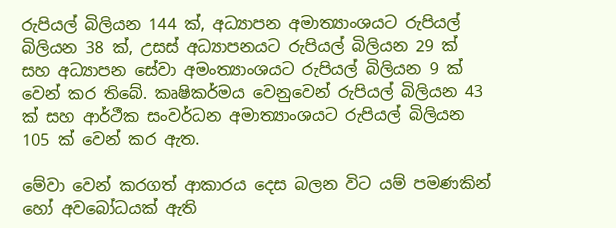රුපියල් බිලියන 144 ක්, අධ්‍යාපන අමාත්‍යාංශයට රුපියල් බිලියන 38 ක්, උසස් අධ්‍යාපනයට රුපියල් බිලියන 29 ක් සහ අධ්‍යාපන සේවා අමංත්‍යාංශයට රුපියල් බිලියන 9 ක් වෙන් කර තිබේ. කෘෂිකර්මය වෙනුවෙන් රුපියල් බිලියන 43 ක් සහ ආර්ථීක සංවර්ධන අමාත්‍යාංශයට රුපියල් බිලියන 105 ක් වෙන් කර ඇත.

මේවා වෙන් කරගත් ආකාරය දෙස බලන විට යම් පමණකින් හෝ අවබෝධයක් ඇති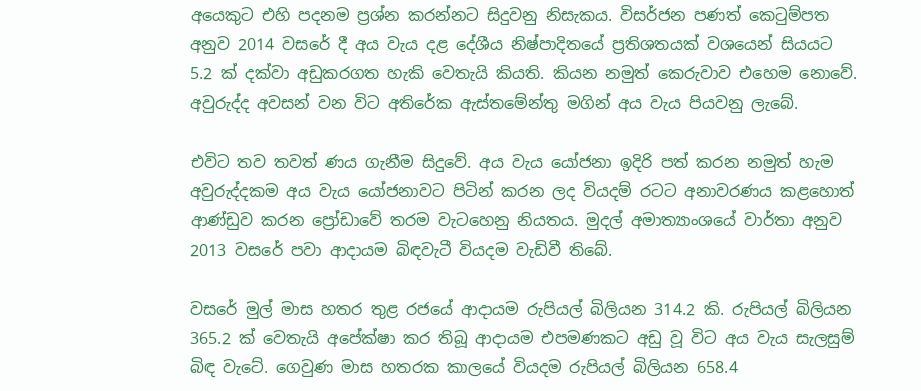අයෙකුට එහි පදනම ප්‍රශ්න කරන්නට සිදුවනු නිසැකය. විසර්ජන පණත් කෙටුම්පත අනුව 2014 වසරේ දී අය වැය දළ දේශීය නිෂ්පාදිතයේ ප්‍රතිශතයක් වශයෙන් සියයට 5.2 ක් දක්වා අඩුකරගත හැකි වෙතැයි කියති. කියන නමුත් කෙරුවාව එහෙම නොවේ. අවුරුද්ද අවසන් වන විට අතිරේක ඇස්තමේන්තු මගින් අය වැය පියවනු ලැබේ.

එවිට තව තවත් ණය ගැනීම සිදුවේ. අය වැය යෝජනා ඉදිරි පත් කරන නමුත් හැම අවුරුද්දකම අය වැය යෝජනාවට පිටින් කරන ලද වියදම් රටට අනාවරණය කළහොත් ආණ්ඩුව කරන ප්‍රෝඩාවේ තරම වැටහෙනු නියතය. මුදල් අමාත්‍යාංශයේ වාර්තා අනුව 2013 වසරේ පවා ආදායම බිඳවැටී වියදම වැඩිවී තිබේ.

වසරේ මුල් මාස හතර තුළ රජයේ ආදායම රුපියල් බිලියන 314.2 කි. රුපියල් බිලියන 365.2 ක් වෙතැයි අපේක්ෂා කර තිබූ ආදායම එපමණකට අඩු වූ විට අය වැය සැලසුම් බිඳ වැටේ. ගෙවුණ මාස හතරක කාලයේ වියදම රුපියල් බිලියන 658.4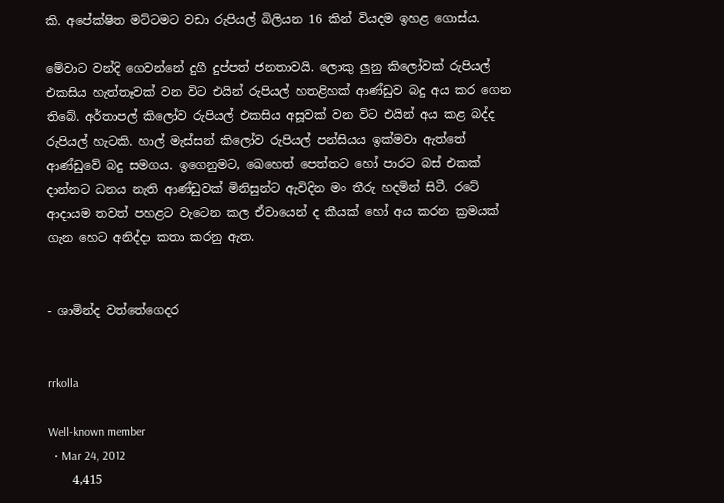කි. අපේක්ෂිත මට්ටමට වඩා රුපියල් බිලියන 16 කින් වියදම ඉහළ ගොස්ය.

මේවාට වන්දි ගෙවන්නේ දුගී දුප්පත් ජනතාවයි. ලොකු ලුනු කිලෝවක් රුපියල් එකසිය හැත්තෑවක් වන විට එයින් රුපියල් හතළිහක් ආණ්ඩුව බදු අය කර ගෙන තිබේ. අර්තාපල් කිලෝව රුපියල් එකසිය අසූවක් වන විට එයින් අය කළ බද්ද රුපියල් හැටකි. හාල් මැස්සන් කිලෝව රුපියල් පන්සියය ඉක්මවා ඇත්තේ ආණ්ඩුවේ බදු සමගය. ඉගෙනුමට, ඛෙහෙත් පෙත්තට හෝ පාරට බස් එකක් දාන්නට ධනය නැති ආණ්ඩුවක් මිනිසුන්ට ඇවිදින මං තීරු හදමින් සිටී. රටේ ආදායම තවත් පහළට වැටෙන කල ඒවායෙන් ද කීයක් හෝ අය කරන ක්‍රමයක් ගැන හෙට අනිද්දා කතා කරනු ඇත.


- ශාමින්ද වත්තේගෙදර


rrkolla

Well-known member
  • Mar 24, 2012
    4,415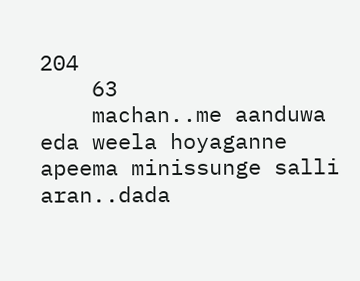204
    63
    machan..me aanduwa eda weela hoyaganne apeema minissunge salli aran..dada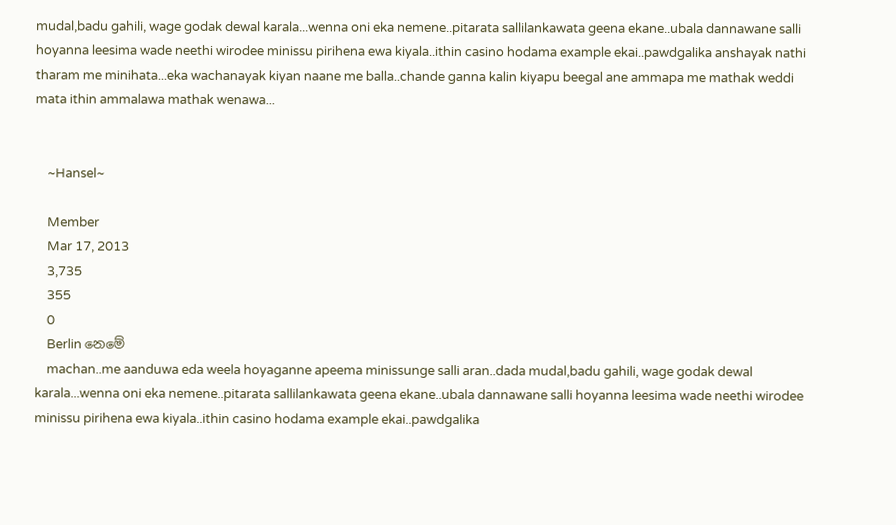mudal,badu gahili, wage godak dewal karala...wenna oni eka nemene..pitarata sallilankawata geena ekane..ubala dannawane salli hoyanna leesima wade neethi wirodee minissu pirihena ewa kiyala..ithin casino hodama example ekai..pawdgalika anshayak nathi tharam me minihata...eka wachanayak kiyan naane me balla..chande ganna kalin kiyapu beegal ane ammapa me mathak weddi mata ithin ammalawa mathak wenawa...


    ~Hansel~

    Member
    Mar 17, 2013
    3,735
    355
    0
    Berlin නෙමේ
    machan..me aanduwa eda weela hoyaganne apeema minissunge salli aran..dada mudal,badu gahili, wage godak dewal karala...wenna oni eka nemene..pitarata sallilankawata geena ekane..ubala dannawane salli hoyanna leesima wade neethi wirodee minissu pirihena ewa kiyala..ithin casino hodama example ekai..pawdgalika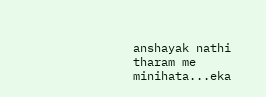anshayak nathi tharam me minihata...eka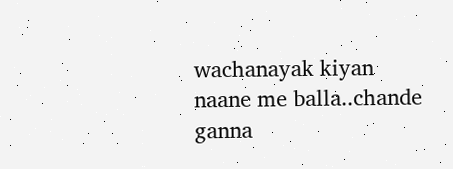wachanayak kiyan naane me balla..chande ganna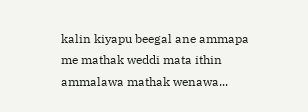kalin kiyapu beegal ane ammapa me mathak weddi mata ithin ammalawa mathak wenawa...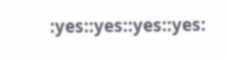:yes::yes::yes::yes: